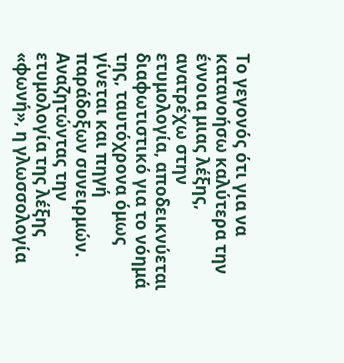Το γεγονός ότι για να κατανοήσω καλύτερα την έννοια μιας λέξης, ανατρέχω στην ετυμολογία, αποδεικνύεται διαφωτιστικό για το νόημά της, ταυτόχρονα όμως γίνεται και πηγή παράδοξων συνειρμών.
Αναζητώντας την ετυμολογία της λέξης «φωνή», η γλωσσολογία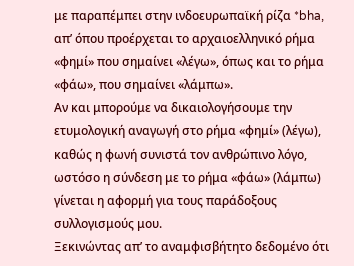με παραπέμπει στην ινδοευρωπαϊκή ρίζα *bha, απ’ όπου προέρχεται το αρχαιοελληνικό ρήμα «φημί» που σημαίνει «λέγω», όπως και το ρήμα «φάω», που σημαίνει «λάμπω».
Αν και μπορούμε να δικαιολογήσουμε την ετυμολογική αναγωγή στο ρήμα «φημί» (λέγω), καθώς η φωνή συνιστά τον ανθρώπινο λόγο, ωστόσο η σύνδεση με το ρήμα «φάω» (λάμπω) γίνεται η αφορμή για τους παράδοξους συλλογισμούς μου.
Ξεκινώντας απ’ το αναμφισβήτητο δεδομένο ότι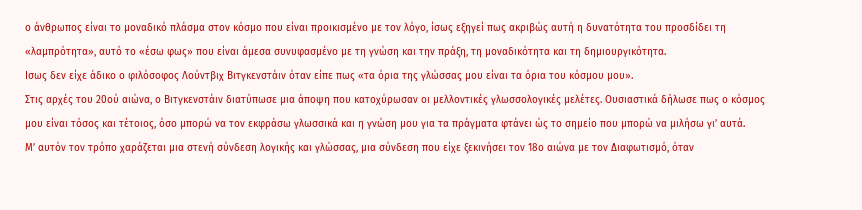ο άνθρωπος είναι το μοναδικό πλάσμα στον κόσμο που είναι προικισμένο με τον λόγο, ίσως εξηγεί πως ακριβώς αυτή η δυνατότητα του προσδίδει τη «λαμπρότητα», αυτό το «έσω φως» που είναι άμεσα συνυφασμένο με τη γνώση και την πράξη, τη μοναδικότητα και τη δημιουργικότητα.
Ισως δεν είχε άδικο ο φιλόσοφος Λούντβιχ Βιτγκενστάιν όταν είπε πως «τα όρια της γλώσσας μου είναι τα όρια του κόσμου μου».
Στις αρχές του 20ού αιώνα, ο Βιτγκενστάιν διατύπωσε μια άποψη που κατοχύρωσαν οι μελλοντικές γλωσσολογικές μελέτες. Ουσιαστικά δήλωσε πως ο κόσμος μου είναι τόσος και τέτοιος, όσο μπορώ να τον εκφράσω γλωσσικά και η γνώση μου για τα πράγματα φτάνει ώς το σημείο που μπορώ να μιλήσω γι’ αυτά.
Μ’ αυτόν τον τρόπο χαράζεται μια στενή σύνδεση λογικής και γλώσσας, μια σύνδεση που είχε ξεκινήσει τον 18ο αιώνα με τον Διαφωτισμό, όταν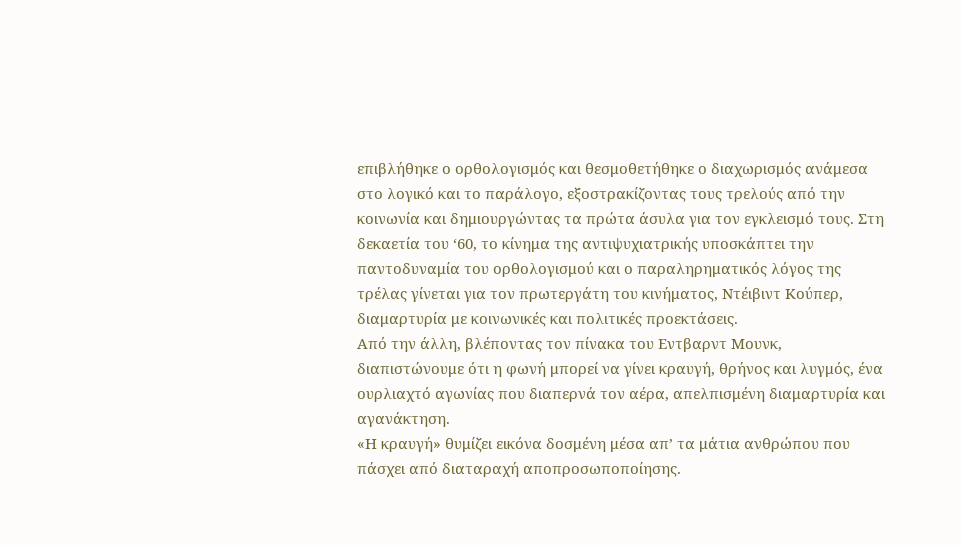επιβλήθηκε ο ορθολογισμός και θεσμοθετήθηκε ο διαχωρισμός ανάμεσα στο λογικό και το παράλογο, εξοστρακίζοντας τους τρελούς από την κοινωνία και δημιουργώντας τα πρώτα άσυλα για τον εγκλεισμό τους. Στη δεκαετία του ‘60, το κίνημα της αντιψυχιατρικής υποσκάπτει την παντοδυναμία του ορθολογισμού και ο παραληρηματικός λόγος της τρέλας γίνεται για τον πρωτεργάτη του κινήματος, Ντέιβιντ Κούπερ, διαμαρτυρία με κοινωνικές και πολιτικές προεκτάσεις.
Από την άλλη, βλέποντας τον πίνακα του Εντβαρντ Μουνκ, διαπιστώνουμε ότι η φωνή μπορεί να γίνει κραυγή, θρήνος και λυγμός, ένα ουρλιαχτό αγωνίας που διαπερνά τον αέρα, απελπισμένη διαμαρτυρία και αγανάκτηση.
«Η κραυγή» θυμίζει εικόνα δοσμένη μέσα απ’ τα μάτια ανθρώπου που πάσχει από διαταραχή αποπροσωποποίησης.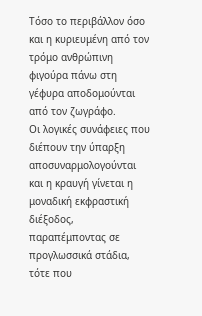Τόσο το περιβάλλον όσο και η κυριευμένη από τον τρόμο ανθρώπινη φιγούρα πάνω στη γέφυρα αποδομούνται από τον ζωγράφο.
Οι λογικές συνάφειες που διέπουν την ύπαρξη αποσυναρμολογούνται και η κραυγή γίνεται η μοναδική εκφραστική διέξοδος, παραπέμποντας σε προγλωσσικά στάδια, τότε που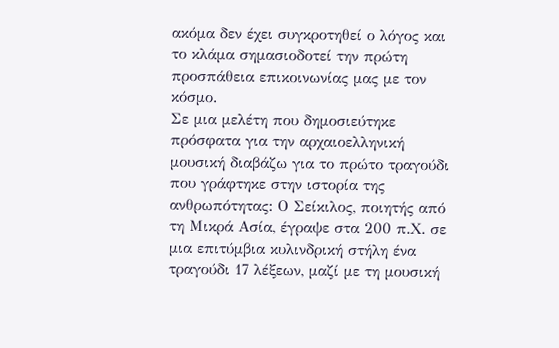ακόμα δεν έχει συγκροτηθεί ο λόγος και το κλάμα σημασιοδοτεί την πρώτη προσπάθεια επικοινωνίας μας με τον κόσμο.
Σε μια μελέτη που δημοσιεύτηκε πρόσφατα για την αρχαιοελληνική μουσική διαβάζω για το πρώτο τραγούδι που γράφτηκε στην ιστορία της ανθρωπότητας: Ο Σείκιλος, ποιητής από τη Μικρά Ασία, έγραψε στα 200 π.Χ. σε μια επιτύμβια κυλινδρική στήλη ένα τραγούδι 17 λέξεων, μαζί με τη μουσική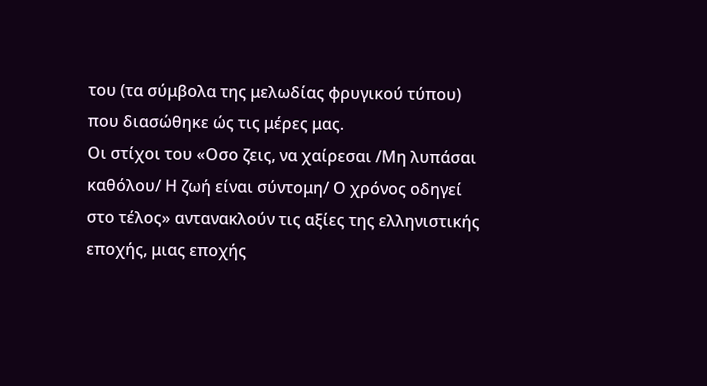του (τα σύμβολα της μελωδίας φρυγικού τύπου) που διασώθηκε ώς τις μέρες μας.
Οι στίχοι του «Οσο ζεις, να χαίρεσαι /Μη λυπάσαι καθόλου/ Η ζωή είναι σύντομη/ Ο χρόνος οδηγεί στο τέλος» αντανακλούν τις αξίες της ελληνιστικής εποχής, μιας εποχής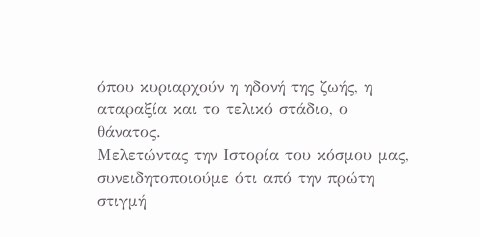όπου κυριαρχούν η ηδονή της ζωής, η αταραξία και το τελικό στάδιο, ο θάνατος.
Μελετώντας την Ιστορία του κόσμου μας, συνειδητοποιούμε ότι από την πρώτη στιγμή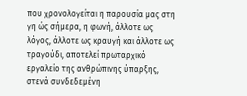που χρονολογείται η παρουσία μας στη γη ώς σήμερα, η φωνή, άλλοτε ως λόγος, άλλοτε ως κραυγή και άλλοτε ως τραγούδι, αποτελεί πρωταρχικό εργαλείο της ανθρώπινης ύπαρξης, στενά συνδεδεμένη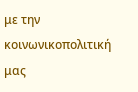με την κοινωνικοπολιτική μας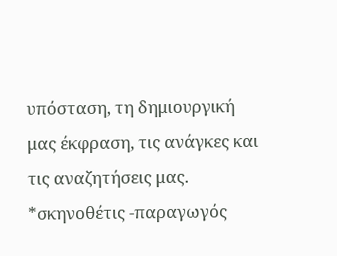υπόσταση, τη δημιουργική μας έκφραση, τις ανάγκες και τις αναζητήσεις μας.
*σκηνοθέτις -παραγωγός